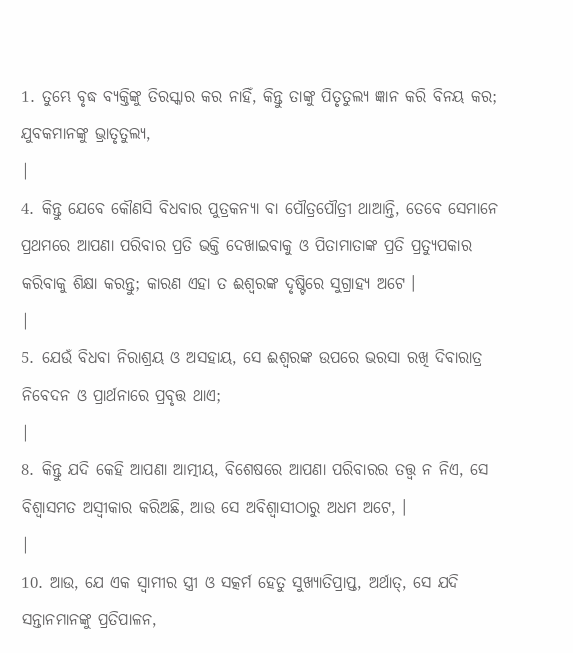1. ତୁମ୍ଭେ ବୃଦ୍ଧ ବ୍ୟକ୍ତିଙ୍କୁ ତିରସ୍କାର କର ନାହିଁ, କିନ୍ତୁ ତାଙ୍କୁ ପିତୃତୁଲ୍ୟ ଜ୍ଞାନ କରି ବିନୟ କର; ଯୁବକମାନଙ୍କୁ ଭ୍ରାତୃତୁଲ୍ୟ,
|
4. କିନ୍ତୁ ଯେବେ କୌଣସି ବିଧବାର ପୁତ୍ରକନ୍ୟା ବା ପୌତ୍ରପୌତ୍ରୀ ଥାଆନ୍ତି, ତେବେ ସେମାନେ ପ୍ରଥମରେ ଆପଣା ପରିବାର ପ୍ରତି ଭକ୍ତି ଦେଖାଇବାକୁ ଓ ପିତାମାତାଙ୍କ ପ୍ରତି ପ୍ରତ୍ୟୁପକାର କରିବାକୁ ଶିକ୍ଷା କରନ୍ତୁ; କାରଣ ଏହା ତ ଈଶ୍ଵରଙ୍କ ଦୃଷ୍ଟିରେ ସୁଗ୍ରାହ୍ୟ ଅଟେ ।
|
5. ଯେଉଁ ବିଧବା ନିରାଶ୍ରୟ ଓ ଅସହାୟ, ସେ ଈଶ୍ଵରଙ୍କ ଉପରେ ଭରସା ରଖି ଦିବାରାତ୍ର ନିବେଦନ ଓ ପ୍ରାର୍ଥନାରେ ପ୍ରବୃତ୍ତ ଥାଏ;
|
8. କିନ୍ତୁ ଯଦି କେହି ଆପଣା ଆତ୍ମୀୟ, ବିଶେଷରେ ଆପଣା ପରିବାରର ତତ୍ତ୍ଵ ନ ନିଏ, ସେ ବିଶ୍ଵାସମତ ଅସ୍ଵୀକାର କରିଅଛି, ଆଉ ସେ ଅବିଶ୍ଵାସୀଠାରୁ ଅଧମ ଅଟେ, ।
|
10. ଆଉ, ଯେ ଏକ ସ୍ଵାମୀର ସ୍ତ୍ରୀ ଓ ସତ୍କର୍ମ ହେତୁ ସୁଖ୍ୟାତିପ୍ରାପ୍ତ, ଅର୍ଥାତ୍, ସେ ଯଦି ସନ୍ତାନମାନଙ୍କୁ ପ୍ରତିପାଳନ,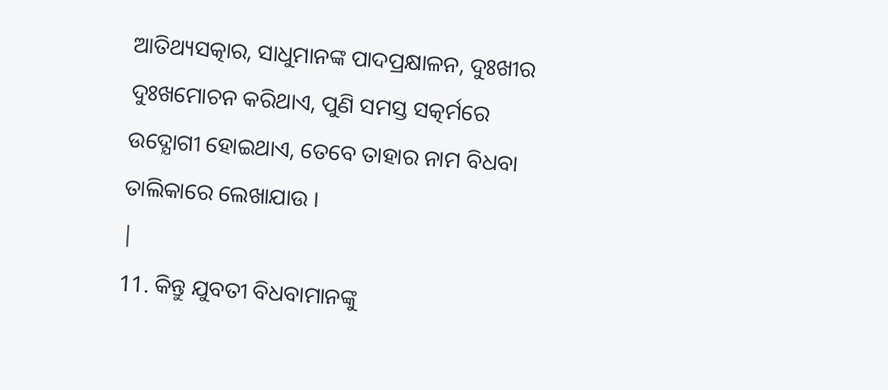ଆତିଥ୍ୟସତ୍କାର, ସାଧୁମାନଙ୍କ ପାଦପ୍ରକ୍ଷାଳନ, ଦୁଃଖୀର ଦୁଃଖମୋଚନ କରିଥାଏ, ପୁଣି ସମସ୍ତ ସତ୍କର୍ମରେ ଉଦ୍ଯୋଗୀ ହୋଇଥାଏ, ତେବେ ତାହାର ନାମ ବିଧବା ତାଲିକାରେ ଲେଖାଯାଉ ।
|
11. କିନ୍ତୁ ଯୁବତୀ ବିଧବାମାନଙ୍କୁ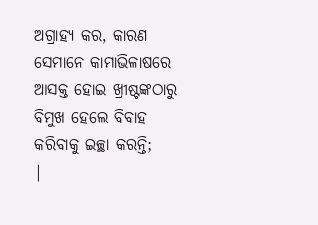ଅଗ୍ରାହ୍ୟ କର, କାରଣ ସେମାନେ କାମାଭିଳାଷରେ ଆସକ୍ତ ହୋଇ ଖ୍ରୀଷ୍ଟଙ୍କଠାରୁ ବିମୁଖ ହେଲେ ବିବାହ କରିବାକୁ ଇଚ୍ଛା କରନ୍ତି;
|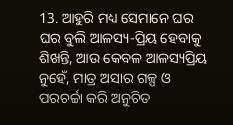13. ଆହୁରି ମଧ୍ୟ ସେମାନେ ଘର ଘର ବୁଲି ଆଳସ୍ୟ-ପ୍ରିୟ ହେବାକୁ ଶିଖନ୍ତି, ଆଉ କେବଳ ଆଳସ୍ୟପ୍ରିୟ ନୁହେଁ, ମାତ୍ର ଅସାର ଗଳ୍ପ ଓ ପରଚର୍ଚ୍ଚା କରି ଅନୁଚିତ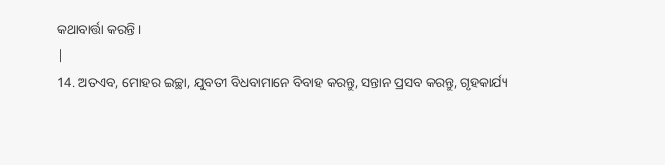କଥାବାର୍ତ୍ତା କରନ୍ତି ।
|
14. ଅତଏବ, ମୋହର ଇଚ୍ଛା, ଯୁବତୀ ବିଧବାମାନେ ବିବାହ କରନ୍ତୁ, ସନ୍ତାନ ପ୍ରସବ କରନ୍ତୁ, ଗୃହକାର୍ଯ୍ୟ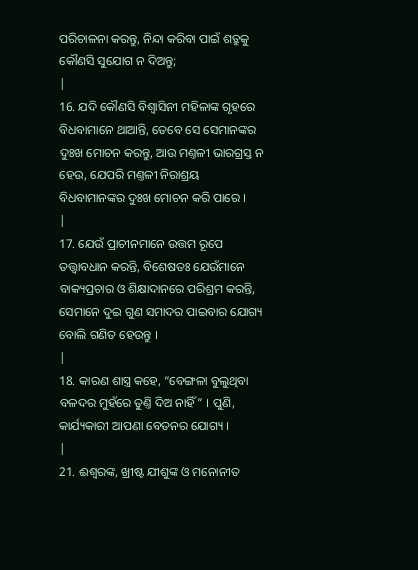ପରିଚାଳନା କରନ୍ତୁ, ନିନ୍ଦା କରିବା ପାଇଁ ଶତ୍ରୁକୁ କୌଣସି ସୁଯୋଗ ନ ଦିଅନ୍ତୁ;
|
16. ଯଦି କୌଣସି ବିଶ୍ଵାସିନୀ ମହିଳାଙ୍କ ଗୃହରେ ବିଧବାମାନେ ଥାଆନ୍ତି, ତେବେ ସେ ସେମାନଙ୍କର ଦୁଃଖ ମୋଚନ କରନ୍ତୁ, ଆଉ ମଣ୍ତଳୀ ଭାରଗ୍ରସ୍ତ ନ ହେଉ, ଯେପରି ମଣ୍ତଳୀ ନିରାଶ୍ରୟ ବିଧବାମାନଙ୍କର ଦୁଃଖ ମୋଚନ କରି ପାରେ ।
|
17. ଯେଉଁ ପ୍ରାଚୀନମାନେ ଉତ୍ତମ ରୂପେ ତତ୍ତ୍ଵାବଧାନ କରନ୍ତି, ବିଶେଷତଃ ଯେଉଁମାନେ ବାକ୍ୟପ୍ରଚାର ଓ ଶିକ୍ଷାଦାନରେ ପରିଶ୍ରମ କରନ୍ତି, ସେମାନେ ଦୁଇ ଗୁଣ ସମାଦର ପାଇବାର ଯୋଗ୍ୟ ବୋଲି ଗଣିତ ହେଉନ୍ତୁ ।
|
18. କାରଣ ଶାସ୍ତ୍ର କହେ, “ବେଙ୍ଗଳା ବୁଲୁଥିବା ବଳଦର ମୁହଁରେ ତୁଣ୍ତି ଦିଅ ନାହିଁ” । ପୁଣି, କାର୍ଯ୍ୟକାରୀ ଆପଣା ବେତନର ଯୋଗ୍ୟ ।
|
21. ଈଶ୍ଵରଙ୍କ, ଖ୍ରୀଷ୍ଟ ଯୀଶୁଙ୍କ ଓ ମନୋନୀତ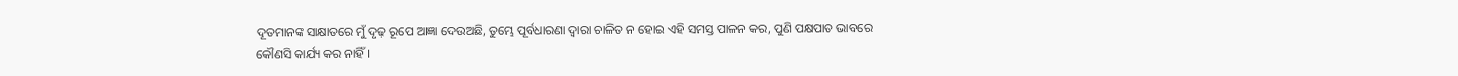ଦୂତମାନଙ୍କ ସାକ୍ଷାତରେ ମୁଁ ଦୃଢ଼ ରୂପେ ଆଜ୍ଞା ଦେଉଅଛି, ତୁମ୍ଭେ ପୂର୍ବଧାରଣା ଦ୍ଵାରା ଚାଳିତ ନ ହୋଇ ଏହି ସମସ୍ତ ପାଳନ କର, ପୁଣି ପକ୍ଷପାତ ଭାବରେ କୌଣସି କାର୍ଯ୍ୟ କର ନାହିଁ ।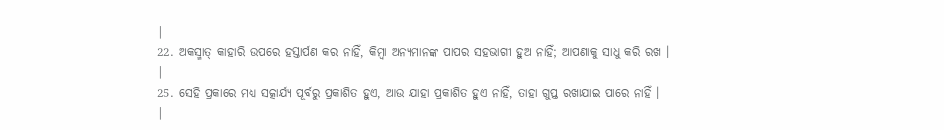|
22. ଅକସ୍ମାତ୍ କାହାରି ଉପରେ ହସ୍ତାର୍ପଣ କର ନାହିଁ, କିମ୍ଵା ଅନ୍ୟମାନଙ୍କ ପାପର ସହଭାଗୀ ହୁଅ ନାହିଁ; ଆପଣାକୁ ସାଧୁ କରି ରଖ ।
|
25. ସେହି ପ୍ରକାରେ ମଧ୍ୟ ସତ୍କାର୍ଯ୍ୟ ପୂର୍ବରୁ ପ୍ରକାଶିତ ହୁଏ, ଆଉ ଯାହା ପ୍ରକାଶିତ ହୁଏ ନାହିଁ, ତାହା ଗୁପ୍ତ ରଖାଯାଇ ପାରେ ନାହିଁ ।
|